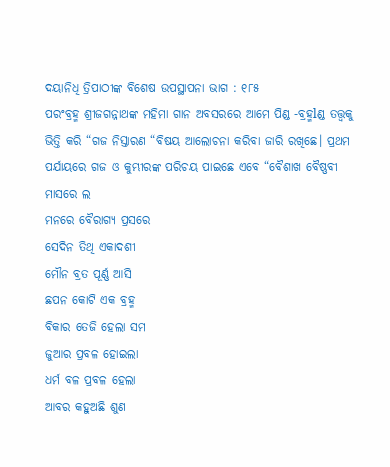ଦୟାନିଧି ତ୍ରିପାଠୀଙ୍କ ବିଶେଷ ଉପସ୍ଥାପନା ଭାଗ : ୧୮୫
ପରଂବ୍ରହ୍ମ ଶ୍ରୀଜଗନ୍ନାଥଙ୍କ ମହିମା ଗାନ ଅବସରରେ ଆମେ ପିଣ୍ଡ -ବ୍ରହ୍ମlଣ୍ଡ ତତ୍ତ୍ୱକୁ ଭିତ୍ତି କରି “ଗଜ ନିସ୍ତାରଣ “ବିଷୟ ଆଲୋଚନା କରିବା ଜାରି ରଖିଛେ। ପ୍ରଥମ ପର୍ଯାୟରେ ଗଜ ଓ କୁମ୍ଭୀରଙ୍କ ପରିଚୟ ପାଇଛେ ଏବେ “ବୈଶାଖ ବୈଷ୍ଣବୀ ମାସରେ ଲ
ମନରେ ବୈରାଗ୍ୟ ପ୍ରସରେ
ସେଦିନ ତିଥି ଏକାଦଶୀ
ମୌନ ବ୍ରତ ପୂର୍ଣ୍ଣ ଆସି
ଛପନ କୋଟି ଏକ ବ୍ରହ୍ମ
ବିକାର ତେଜି ହେଲା ସମ
ଜୁଆର ପ୍ରବଳ ହୋଇଲା
ଧର୍ମ ବଳ ପ୍ରବଳ ହେଲା
ଆବର କହୁଅଛି ଶୁଣ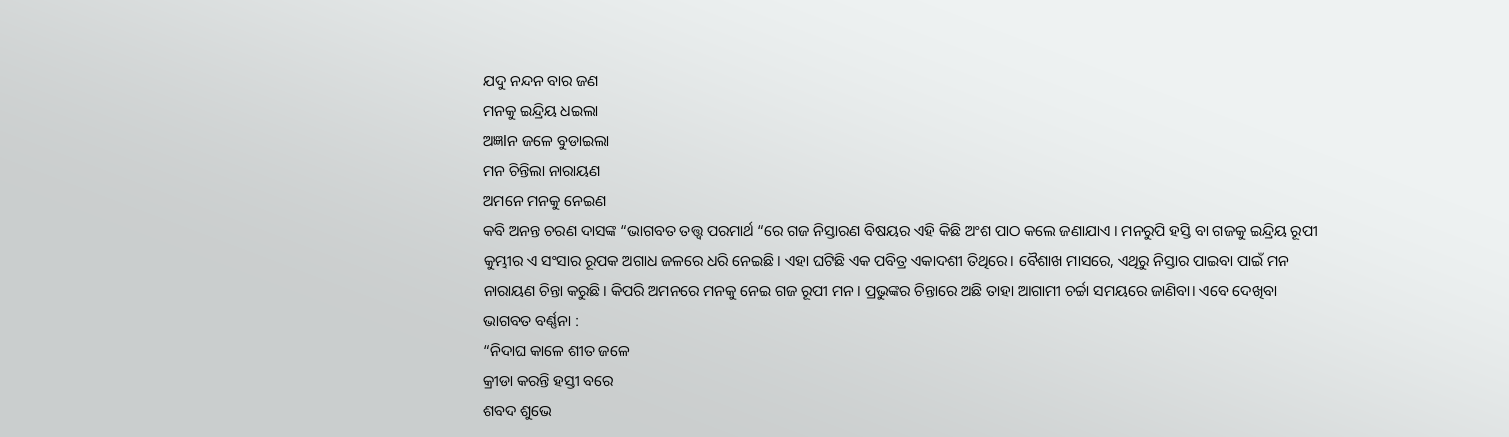ଯଦୁ ନନ୍ଦନ ବାର ଜଣ
ମନକୁ ଇନ୍ଦ୍ରିୟ ଧଇଲା
ଅଜ୍ଞlନ ଜଳେ ବୁଡାଇଲା
ମନ ଚିନ୍ତିଲା ନାରାୟଣ
ଅମନେ ମନକୁ ନେଇଣ
କବି ଅନନ୍ତ ଚରଣ ଦାସଙ୍କ “ଭାଗବତ ତତ୍ତ୍ୱ ପରମାର୍ଥ “ରେ ଗଜ ନିସ୍ତାରଣ ବିଷୟର ଏହି କିଛି ଅଂଶ ପାଠ କଲେ ଜଣାଯାଏ । ମନରୁପି ହସ୍ତି ବା ଗଜକୁ ଇନ୍ଦ୍ରିୟ ରୂପୀ କୁମ୍ଭୀର ଏ ସଂସାର ରୂପକ ଅଗାଧ ଜଳରେ ଧରି ନେଇଛି। ଏହା ଘଟିଛି ଏକ ପବିତ୍ର ଏକାଦଶୀ ତିଥିରେ। ବୈଶାଖ ମାସରେ, ଏଥିରୁ ନିସ୍ତାର ପାଇବା ପାଇଁ ମନ ନାରାୟଣ ଚିନ୍ତା କରୁଛି। କିପରି ଅମନରେ ମନକୁ ନେଇ ଗଜ ରୂପୀ ମନ। ପ୍ରଭୁଙ୍କର ଚିନ୍ତାରେ ଅଛି ତାହା ଆଗାମୀ ଚର୍ଚ୍ଚା ସମୟରେ ଜାଣିବା। ଏବେ ଦେଖିବା ଭାଗବତ ବର୍ଣ୍ଣନା :
“ନିଦାଘ କାଳେ ଶୀତ ଜଳେ
କ୍ରୀଡା କରନ୍ତି ହସ୍ତୀ ବରେ
ଶବଦ ଶୁଭେ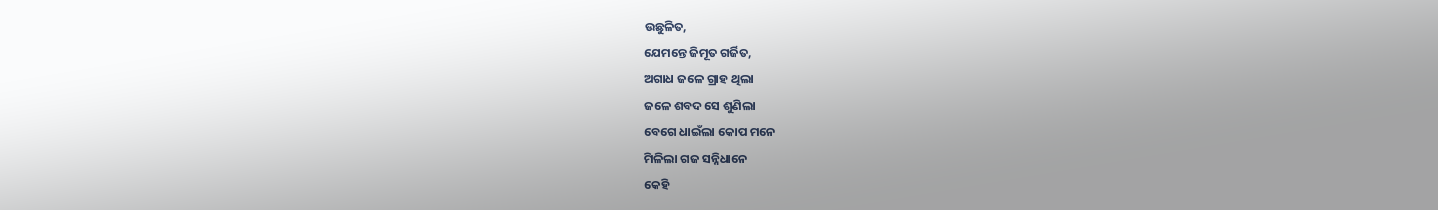ଉଛୁଳିତ,
ଯେମନ୍ତେ ଜିମୂତ ଗର୍ଜିତ,
ଅଗାଧ ଜଳେ ଗ୍ରାହ ଥିଲା
ଜଳେ ଶବଦ ସେ ଶୁଣିଲା
ବେଗେ ଧାଇଁଲା କୋପ ମନେ
ମିଳିଲା ଗଜ ସନ୍ନିଧାନେ
କେହି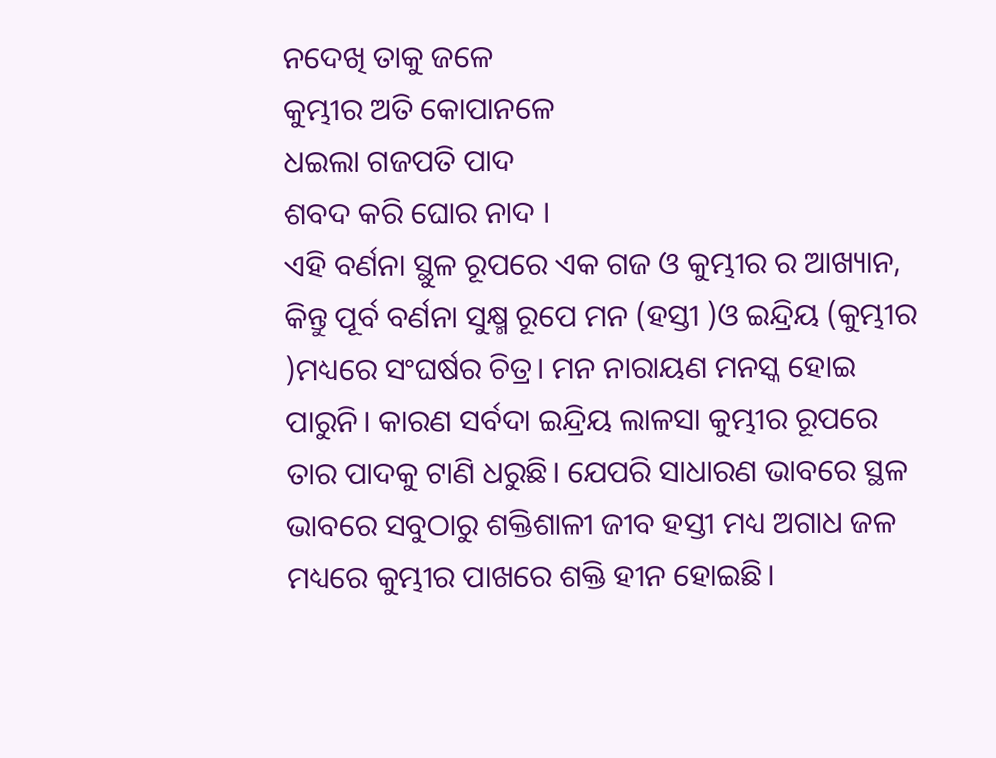ନଦେଖି ତାକୁ ଜଳେ
କୁମ୍ଭୀର ଅତି କୋପାନଳେ
ଧଇଲା ଗଜପତି ପାଦ
ଶବଦ କରି ଘୋର ନାଦ ।
ଏହି ବର୍ଣନା ସ୍ଥୁଳ ରୂପରେ ଏକ ଗଜ ଓ କୁମ୍ଭୀର ର ଆଖ୍ୟାନ, କିନ୍ତୁ ପୂର୍ବ ବର୍ଣନା ସୁକ୍ଷ୍ମ ରୂପେ ମନ (ହସ୍ତୀ )ଓ ଇନ୍ଦ୍ରିୟ (କୁମ୍ଭୀର )ମଧ୍ୟରେ ସଂଘର୍ଷର ଚିତ୍ର। ମନ ନାରାୟଣ ମନସ୍କ ହୋଇ ପାରୁନି। କାରଣ ସର୍ବଦା ଇନ୍ଦ୍ରିୟ ଲାଳସା କୁମ୍ଭୀର ରୂପରେ ତାର ପାଦକୁ ଟାଣି ଧରୁଛି। ଯେପରି ସାଧାରଣ ଭାବରେ ସ୍ଥଳ ଭାବରେ ସବୁଠାରୁ ଶକ୍ତିଶାଳୀ ଜୀବ ହସ୍ତୀ ମଧ୍ୟ ଅଗାଧ ଜଳ ମଧ୍ୟରେ କୁମ୍ଭୀର ପାଖରେ ଶକ୍ତି ହୀନ ହୋଇଛି।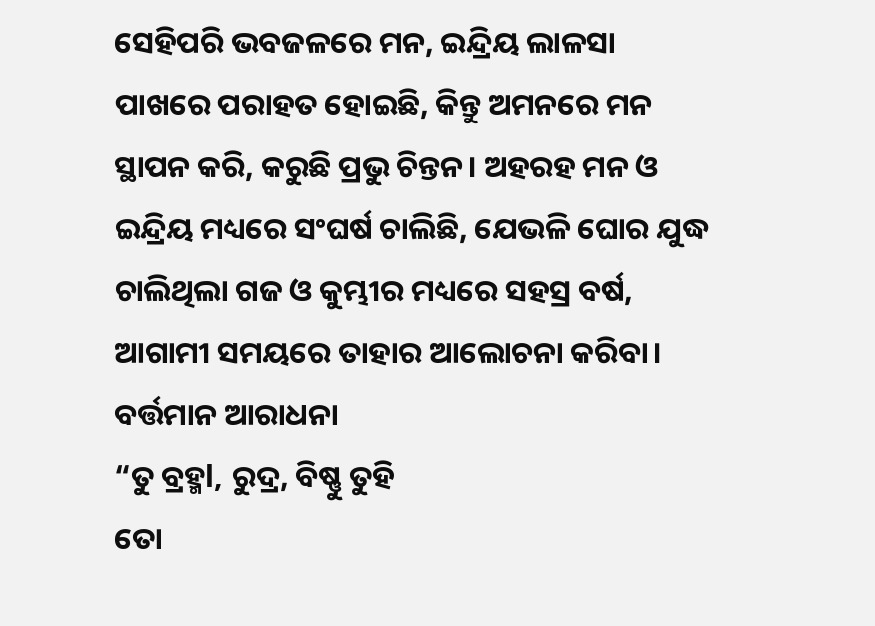ସେହିପରି ଭବଜଳରେ ମନ, ଇନ୍ଦ୍ରିୟ ଲାଳସା ପାଖରେ ପରାହତ ହୋଇଛି, କିନ୍ତୁ ଅମନରେ ମନ ସ୍ଥାପନ କରି, କରୁଛି ପ୍ରଭୁ ଚିନ୍ତନ। ଅହରହ ମନ ଓ ଇନ୍ଦ୍ରିୟ ମଧ୍ୟରେ ସଂଘର୍ଷ ଚାଲିଛି, ଯେଭଳି ଘୋର ଯୁଦ୍ଧ ଚାଲିଥିଲା ଗଜ ଓ କୁମ୍ଭୀର ମଧ୍ୟରେ ସହସ୍ର ବର୍ଷ, ଆଗାମୀ ସମୟରେ ତାହାର ଆଲୋଚନା କରିବା। ବର୍ତ୍ତମାନ ଆରାଧନା
“ତୁ ବ୍ରହ୍ମl, ରୁଦ୍ର, ବିଷ୍ଣୁ ତୁହି
ତୋ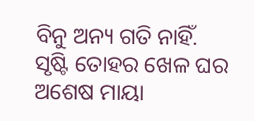ବିନୁ ଅନ୍ୟ ଗତି ନାହିଁ.
ସୃଷ୍ଟି ତୋହର ଖେଳ ଘର
ଅଶେଷ ମାୟା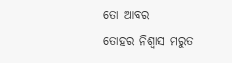ତୋ ଆବର
ତୋହର ନିଶ୍ୱାସ ମରୁତ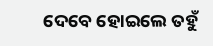ଦେବେ ହୋଇଲେ ତହୁଁ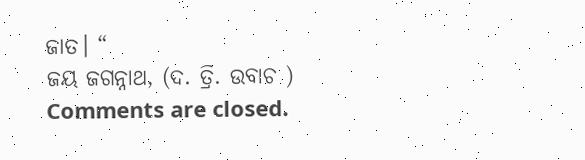ଜାତ। “
ଜୟ ଜଗନ୍ନାଥ, (ଦ. ତ୍ରି. ଉବାଚ )
Comments are closed.